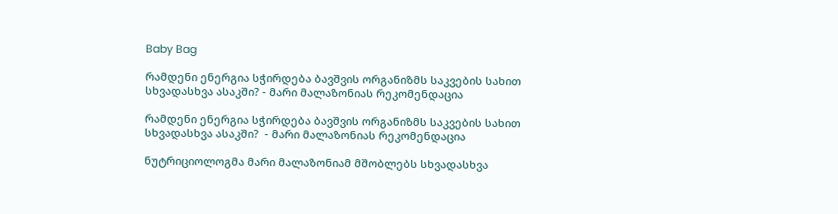Baby Bag

რამდენი ენერგია სჭირდება ბავშვის ორგანიზმს საკვების სახით სხვადასხვა ასაკში? - მარი მალაზონიას რეკომენდაცია

რამდენი ენერგია სჭირდება ბავშვის ორგანიზმს საკვების სახით სხვადასხვა ასაკში?  - მარი მალაზონიას რეკომენდაცია

ნუტრიციოლოგმა მარი მალაზონიამ მშობლებს სხვადასხვა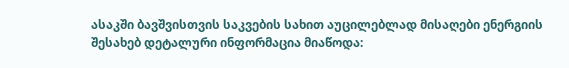ასაკში ბავშვისთვის საკვების სახით აუცილებლად მისაღები ენერგიის შესახებ დეტალური ინფორმაცია მიაწოდა: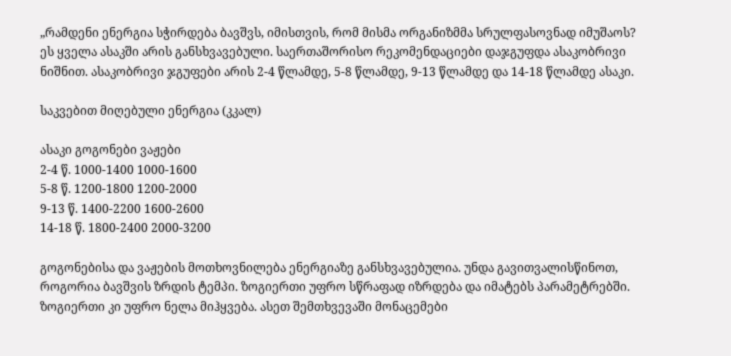„რამდენი ენერგია სჭირდება ბავშვს, იმისთვის, რომ მისმა ორგანიზმმა სრულფასოვნად იმუშაოს? ეს ყველა ასაკში არის განსხვავებული. საერთაშორისო რეკომენდაციები დაჯგუფდა ასაკობრივი ნიშნით. ასაკობრივი ჯგუფები არის 2-4 წლამდე, 5-8 წლამდე, 9-13 წლამდე და 14-18 წლამდე ასაკი.

საკვებით მიღებული ენერგია (კკალ)

ასაკი გოგონები ვაჟები
2-4 წ. 1000-1400 1000-1600
5-8 წ. 1200-1800 1200-2000
9-13 წ. 1400-2200 1600-2600
14-18 წ. 1800-2400 2000-3200

გოგონებისა და ვაჟების მოთხოვნილება ენერგიაზე განსხვავებულია. უნდა გავითვალისწინოთ, როგორია ბავშვის ზრდის ტემპი. ზოგიერთი უფრო სწრაფად იზრდება და იმატებს პარამეტრებში. ზოგიერთი კი უფრო ნელა მიჰყვება. ასეთ შემთხვევაში მონაცემები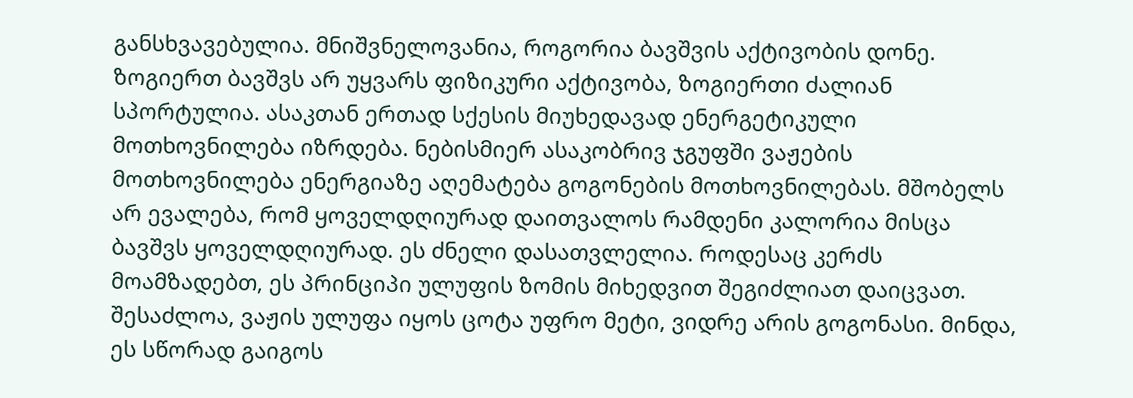განსხვავებულია. მნიშვნელოვანია, როგორია ბავშვის აქტივობის დონე. ზოგიერთ ბავშვს არ უყვარს ფიზიკური აქტივობა, ზოგიერთი ძალიან სპორტულია. ასაკთან ერთად სქესის მიუხედავად ენერგეტიკული მოთხოვნილება იზრდება. ნებისმიერ ასაკობრივ ჯგუფში ვაჟების მოთხოვნილება ენერგიაზე აღემატება გოგონების მოთხოვნილებას. მშობელს არ ევალება, რომ ყოველდღიურად დაითვალოს რამდენი კალორია მისცა ბავშვს ყოველდღიურად. ეს ძნელი დასათვლელია. როდესაც კერძს მოამზადებთ, ეს პრინციპი ულუფის ზომის მიხედვით შეგიძლიათ დაიცვათ. შესაძლოა, ვაჟის ულუფა იყოს ცოტა უფრო მეტი, ვიდრე არის გოგონასი. მინდა, ეს სწორად გაიგოს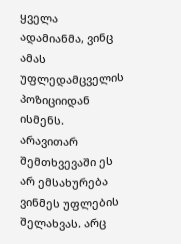ყველა ადამიანმა, ვინც ამას უფლედამცველის პოზიციიდან ისმენს. არავითარ შემთხვევაში ეს არ ემსახურება ვინმეს უფლების შელახვას. არც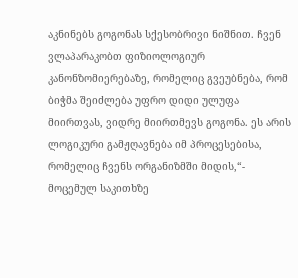აკნინებს გოგონას სქესობრივი ნიშნით. ჩვენ ვლაპარაკობთ ფიზიოლოგიურ კანონზომიერებაზე, რომელიც გვეუბნება, რომ ბიჭმა შეიძლება უფრო დიდი ულუფა მიირთვას, ვიდრე მიირთმევს გოგონა. ეს არის ლოგიკური გამჟღავნება იმ პროცესებისა, რომელიც ჩვენს ორგანიზმში მიდის,“- მოცემულ საკითხზე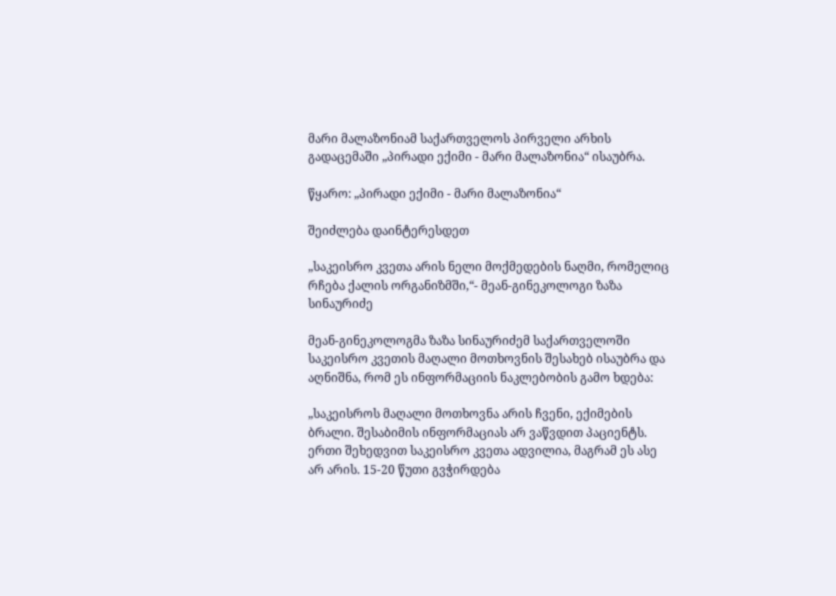მარი მალაზონიამ საქართველოს პირველი არხის გადაცემაში „პირადი ექიმი - მარი მალაზონია“ ისაუბრა.

წყარო: „პირადი ექიმი - მარი მალაზონია“

შეიძლება დაინტერესდეთ

„საკეისრო კვეთა არის ნელი მოქმედების ნაღმი, რომელიც რჩება ქალის ორგანიზმში,“- მეან-გინეკოლოგი ზაზა სინაურიძე

მეან-გინეკოლოგმა ზაზა სინაურიძემ საქართველოში საკეისრო კვეთის მაღალი მოთხოვნის შესახებ ისაუბრა და აღნიშნა, რომ ეს ინფორმაციის ნაკლებობის გამო ხდება:

„საკეისროს მაღალი მოთხოვნა არის ჩვენი, ექიმების ბრალი. შესაბიმის ინფორმაციას არ ვაწვდით პაციენტს. ერთი შეხედვით საკეისრო კვეთა ადვილია, მაგრამ ეს ასე არ არის. 15-20 წუთი გვჭირდება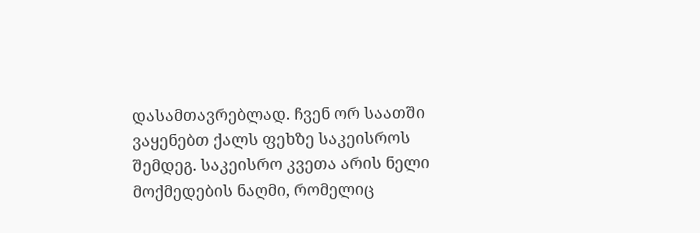დასამთავრებლად. ჩვენ ორ საათში ვაყენებთ ქალს ფეხზე საკეისროს შემდეგ. საკეისრო კვეთა არის ნელი მოქმედების ნაღმი, რომელიც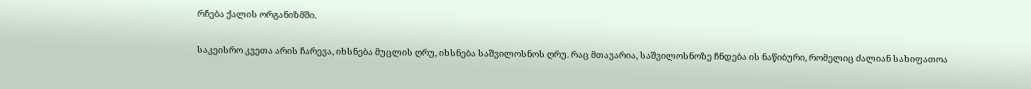რჩება ქალის ორგანიზმში.

საკეისრო კვეთა არის ჩარევა, იხსნება მუცლის ღრუ, იხსნება საშვილოსნოს ღრუ. რაც მთავარია, საშვილოსნოზე ჩნდება ის ნაწიბური, რომელიც ძალიან სახიფათოა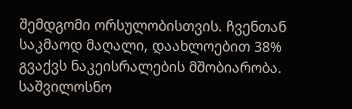შემდგომი ორსულობისთვის. ჩვენთან საკმაოდ მაღალი, დაახლოებით 38% გვაქვს ნაკეისრალების მშობიარობა. საშვილოსნო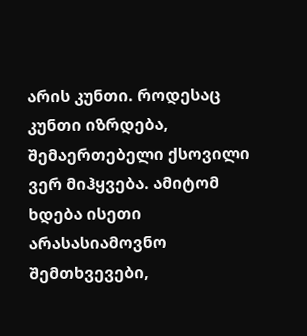არის კუნთი. როდესაც კუნთი იზრდება, შემაერთებელი ქსოვილი ვერ მიჰყვება. ამიტომ ხდება ისეთი არასასიამოვნო შემთხვევები,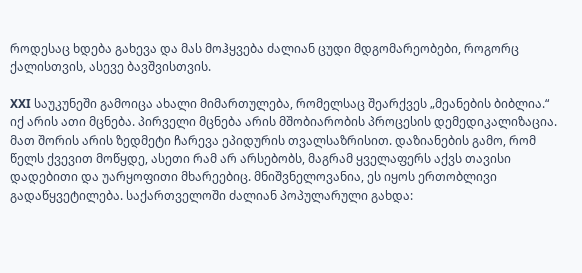როდესაც ხდება გახევა და მას მოჰყვება ძალიან ცუდი მდგომარეობები, როგორც ქალისთვის, ასევე ბავშვისთვის.

XXI საუკუნეში გამოიცა ახალი მიმართულება, რომელსაც შეარქვეს „მეანების ბიბლია.“ იქ არის ათი მცნება. პირველი მცნება არის მშობიარობის პროცესის დემედიკალიზაცია. მათ შორის არის ზედმეტი ჩარევა ეპიდურის თვალსაზრისით. დაზიანების გამო, რომ წელს ქვევით მოწყდე, ასეთი რამ არ არსებობს, მაგრამ ყველაფერს აქვს თავისი დადებითი და უარყოფითი მხარეებიც. მნიშვნელოვანია, ეს იყოს ერთობლივი გადაწყვეტილება. საქართველოში ძალიან პოპულარული გახდა: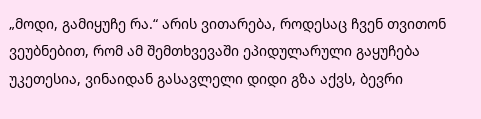„მოდი, გამიყუჩე რა.“ არის ვითარება, როდესაც ჩვენ თვითონ ვეუბნებით, რომ ამ შემთხვევაში ეპიდულარული გაყუჩება უკეთესია, ვინაიდან გასავლელი დიდი გზა აქვს, ბევრი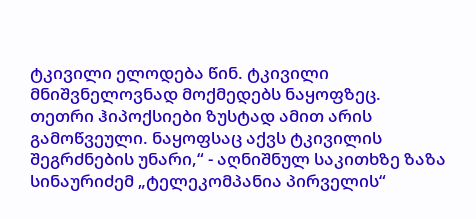ტკივილი ელოდება წინ. ტკივილი მნიშვნელოვნად მოქმედებს ნაყოფზეც. თეთრი ჰიპოქსიები ზუსტად ამით არის გამოწვეული. ნაყოფსაც აქვს ტკივილის შეგრძნების უნარი,“ - აღნიშნულ საკითხზე ზაზა სინაურიძემ „ტელეკომპანია პირველის“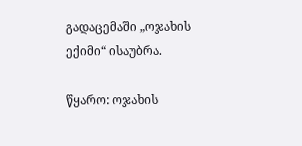გადაცემაში „ოჯახის ექიმი“ ისაუბრა.

წყარო: ოჯახის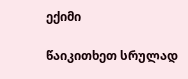ექიმი

წაიკითხეთ სრულად